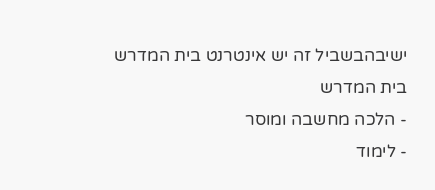ישיבהבשביל זה יש אינטרנט בית המדרש
בית המדרש
- הלכה מחשבה ומוסר
- לימוד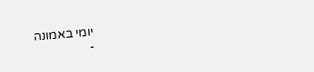יומי באמונה
-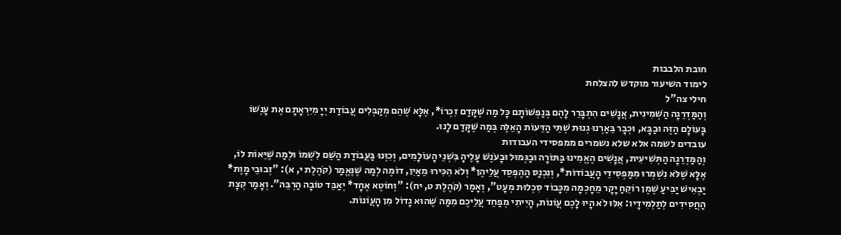חובת הלבבות
לימוד השיעור מוקדש להצלחת
חילי צה"ל
וְהַמַּדְרֵגָה הַשְׁמִינִית, אֲנָשִׁים הִתְבָּרֵר לָהֶם בְּנַפְשׁוֹתָם כָּל מַה שֶּׁקָּדַם זִכְרוֹ*, אֶלָּא שֶׁהֵם מְקַבְּלִים עֲבוֹדַת יְיָ מִיִּרְאָתָם אֶת עָנְשׁוֹ בָּעוֹלָם הַזֶּה וּבַבָּא, וּכְבָר בֵּאַרְנוּ גְנוּת שְׁתֵּי הַדֵּעוֹת הָאֵלֶּה בְּמַה שֶּׁקָּדַם לָנוּ.
עובדים לשמה אלא שלא נשמרים ממפסידי העבודות
וְהַמַּדְרֵגָה הַתְּשִׁיעִית, אֲנָשִׁים הֶאֱמִינוּ בַּתּוֹרָה וּבַגְּמוּל וּבָעֹנֶשׁ עָלֶיהָ בִּשְׁנֵי הָעוֹלָמִים, וְכִוְּנוּ בַּעֲבוֹדַת הַשֵּׁם לִשְׁמוֹ וּלְמַה שֶּׁיֵּאוֹת לוֹ, אֶלָּא שֶׁלֹּא נִשְׁמְרוּ מִמַּפְסִידֵי הָעֲבוֹדוֹת*, וְנִכְנַס הַהֶפְסֵד עֲלֵיהֶן* וְלֹא הִכִּירוּ מֵאַיִן, דוֹמֶה לְמַה שֶּׁנֶּאֱמַר (קֹהֶלֶת י, א): "זְבוּבֵי מָוֶת* יַבְאִישׁ יַבִּיעַ שֶׁמֶן רוֹקֵחַ יָקָר מֵחָכְמָה מִכָּבוֹד סִכְלוּת מְעָט", וְאָמַר (קֹהֶלֶת ט, יח): "וְחוֹטֶא אֶחָד* יְאַבֵּד טוֹבָה הַרְבֵּה". וְאָמַר קְצָת הַחֲסִידִים לְתַלְמִידָיו: אִלּוּ לֹא הָיוּ לָכֶם עֲוֹנוֹת, הָיִיתִי מְפַחֵד עֲלֵיכֶם מִמַּה שֶּׁהוּא גָדוֹל מִן הָעֲוֹנוֹת.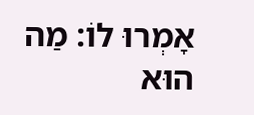אָמְרוּ לוֹ: מַה הוּא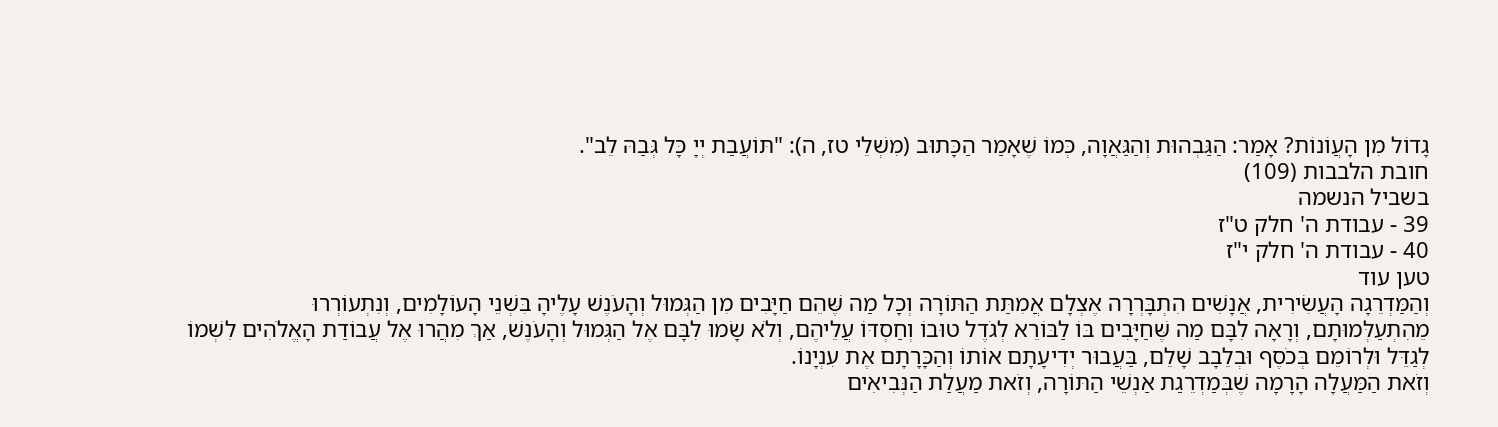גָדוֹל מִן הָעֲוֹנוֹת? אָמַר: הַגַּבְהוּת וְהַגַּאֲוָה, כְּמוֹ שֶׁאָמַר הַכָּתוּב (מִשְׁלֵי טז, ה): "תּוֹעֲבַת יְיָ כָּל גְּבַהּ לֵב".
חובת הלבבות (109)
בשביל הנשמה
39 - עבודת ה' חלק ט"ז
40 - עבודת ה' חלק י"ז
טען עוד
וְהַמַּדְרֵגָה הָעֲשִׂירִית, אֲנָשִׁים הִתְבָּרְרָה אֶצְלָם אֲמִתַּת הַתּוֹרָה וְכָל מַה שֶּׁהֵם חַיָּבִים מִן הַגְּמוּל וְהָעֹנֶשׁ עָלֶיהָ בִּשְׁנֵי הָעוֹלָמִים, וְנִתְעוֹרְרוּ מֵהִתְעַלְּמוּתָם, וְרָאָה לִבָּם מַה שֶּׁחַיָּבִים בּוֹ לַבּוֹרֵא לְגֹדֶל טוּבוֹ וְחַסְדּוֹ עֲלֵיהֶם, וְלֹא שָׂמוּ לִבָּם אֶל הַגְּמוּל וְהָעֹנֶשׁ, אַךְ מִהֲרוּ אֶל עֲבוֹדַת הָאֱלֹהִים לִשְׁמוֹ לְגַדֵּל וּלְרוֹמֵם בְּכֹסֶף וּבְלֵבָב שָׁלֵם, בַּעֲבוּר יְדִיעָתָם אוֹתוֹ וְהַכָּרָתָם אֶת עִנְיָנוֹ.
וְזֹאת הַמַּעֲלָה הָרָמָה שֶׁבְּמַדְרֵגַת אַנְשֵׁי הַתּוֹרָה, וְזֹאת מַעֲלַת הַנְּבִיאִים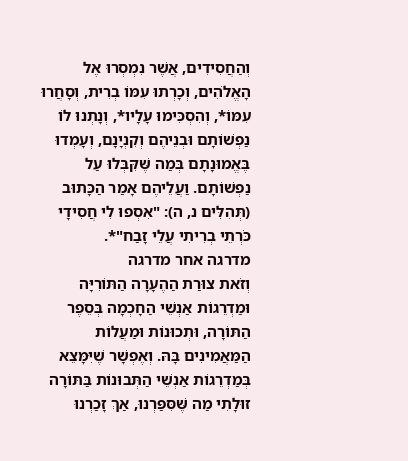וְהַחֲסִידִים, אֲשֶׁר נִמְסְרוּ אֶל הָאֱלֹהִים, וְכָרְתוּ עִמּוֹ בְרִית, וְסָחֲרוּ עִמּוֹ*, וְהִסְכִּימוּ עָלָיו*, וְנָתְנוּ לוֹ נַפְשׁוֹתָם וּבְנֵיהֶם וְקִנְיָנָם, וְעָמְדוּ בֶּאֱמוּנָתָם בְּמַה שֶּׁקִּבְּלוּ עַל נַפְשׁוֹתָם. וַעֲלֵיהֶם אָמַר הַכָּתוּב (תְּהִלִּים נ, ה): "אִסְפוּ לִי חֲסִידָי כֹּרְתֵי בְרִיתִי עֲלֵי זָבַח"*.
מדרגה אחר מדרגה
וְזֹאת צוּרַת הַהֶעָרָה הַתּוֹרִיָּה וּמַדְרֵגוֹת אַנְשֵׁי הַחָכְמָה בְּסֵפֶר הַתּוֹרָה, וּתְכוּנוֹת וּמַעֲלוֹת הַמַּאֲמִינִים בָּהּ. וְאֶפְשָׁר שֶׁיִּמָּצֵא בְּמַדְרֵגוֹת אַנְשֵׁי הַתְּבוּנוֹת בַּתּוֹרָה זוּלָתִי מַה שֶּׁסִּפַּרְנוּ, אַךְ זָכַרְנוּ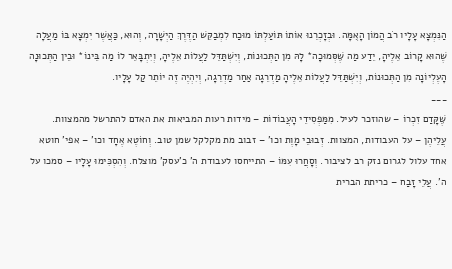הַנִּמְצָא עָלָיו רֹב הֲמוֹן הָאֻמָּה. וּבְזָכְרֵנוּ אוֹתוֹ תּוֹעַלְתּוֹ מוּכַח לִמְבַקֵּשׁ הַדֶּרֶךְ הַיְשָׁרָה, וְהוּא, כַּאֲשֶׁר יִמְצָא בּוֹ מַעֲלָה שֶׁהוּא קָרוֹב אֵלֶיהָ, יֵדַע מַה שֶּׁסְּמוּכָה* לָהּ מִן הַתְּכוּנוֹת, וְיִשְׁתַּדֵּל לַעֲלוֹת אֵלֶיהָ, וְיִתְבָּאֵר לוֹ מַה בֵּינוֹ* וּבֵין הַתְּכוּנָה הָעֶלְיוֹנָה מִן הַתְּכוּנוֹת, וְיִשְׁתַּדֵּל לַעֲלוֹת אֵלֶיהָ מַדְרֵגָה אַחַר מַדְרֵגָה, וְיִהְיֶה זֶה יוֹתֵר קַל עָלָיו.
___
שֶּׁקָּדַם זִכְרוֹ – שהוזכר לעיל. מִמַּפְסִידֵי הָעֲבוֹדוֹת – מידות רעות המביאות את האדם להתרשל מהמצוות. עֲלֵיהֶן – על העבודות, המצוות. זְבוּבֵי מָוֶת וכו' – זבוב מת מקלקל שמן טוב. וְחוֹטֶא אֶחָד וכו' – אפי' חוטא אחד עלול לגרום נזק רב לציבור. וְסָחֲרוּ עִמּוֹ – התייחסו לעבודת ה' כ'עסק' מוצלח. וְהִסְכִּימוּ עָלָיו – סמכו על ה'. עֲלֵי זָבַח – כריתת הברית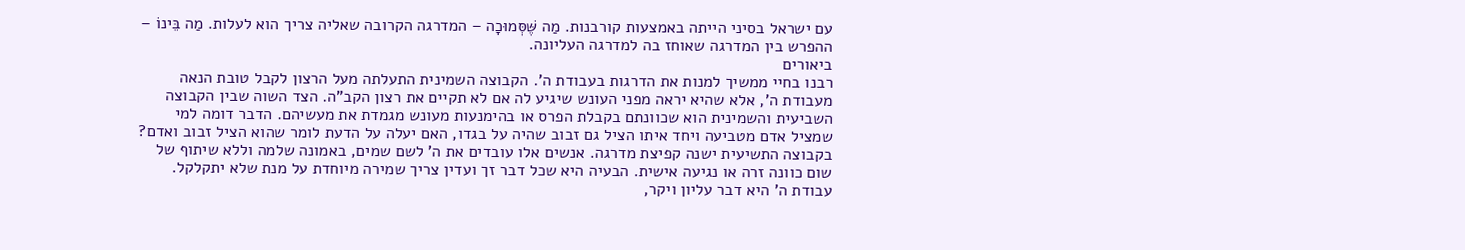עם ישראל בסיני הייתה באמצעות קורבנות. מַה שֶּׁסְּמוּכָה – המדרגה הקרובה שאליה צריך הוא לעלות. מַה בֵּינוֹ – ההפרש בין המדרגה שאוחז בה למדרגה העליונה.
ביאורים
רבנו בחיי ממשיך למנות את הדרגות בעבודת ה'. הקבוצה השמינית התעלתה מעל הרצון לקבל טובת הנאה מעבודת ה', אלא שהיא יראה מפני העונש שיגיע לה אם לא תקיים את רצון הקב"ה. הצד השוה שבין הקבוצה השביעית והשמינית הוא שכוונתם בקבלת הפרס או בהימנעות מעונש מגמדת את מעשיהם. הדבר דומה למי שמציל אדם מטביעה ויחד איתו הציל גם זבוב שהיה על בגדו, האם יעלה על הדעת לומר שהוא הציל זבוב ואדם?
בקבוצה התשיעית ישנה קפיצת מדרגה. אנשים אלו עובדים את ה' לשם שמים, באמונה שלמה וללא שיתוף של שום כוונה זרה או נגיעה אישית. הבעיה היא שכל דבר זך ועדין צריך שמירה מיוחדת על מנת שלא יתקלקל. עבודת ה' היא דבר עליון ויקר,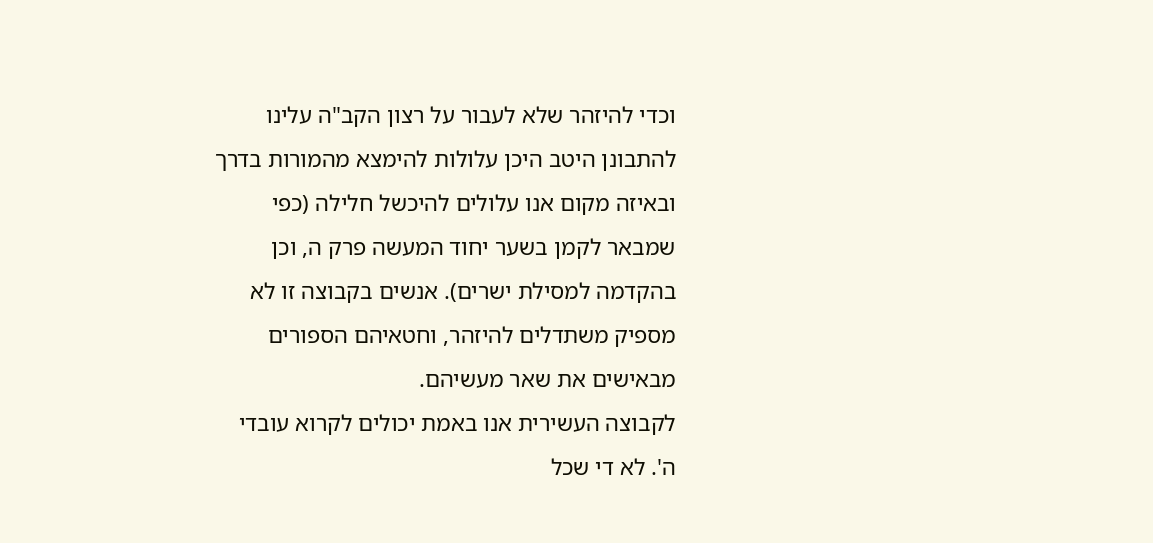וכדי להיזהר שלא לעבור על רצון הקב"ה עלינו להתבונן היטב היכן עלולות להימצא מהמורות בדרך ובאיזה מקום אנו עלולים להיכשל חלילה (כפי שמבאר לקמן בשער יחוד המעשה פרק ה, וכן בהקדמה למסילת ישרים). אנשים בקבוצה זו לא מספיק משתדלים להיזהר, וחטאיהם הספורים מבאישים את שאר מעשיהם.
לקבוצה העשירית אנו באמת יכולים לקרוא עובדי ה'. לא די שכל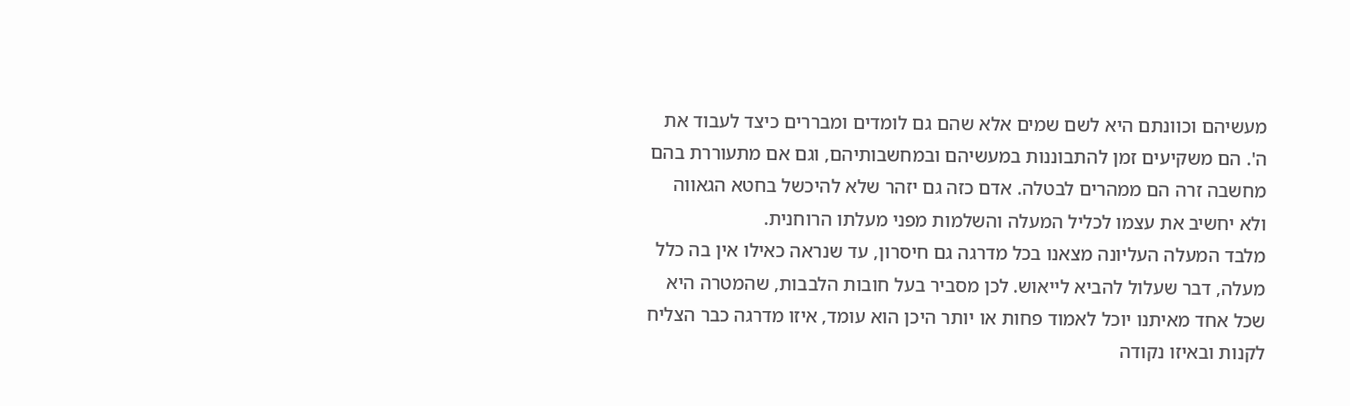מעשיהם וכוונתם היא לשם שמים אלא שהם גם לומדים ומבררים כיצד לעבוד את ה'. הם משקיעים זמן להתבוננות במעשיהם ובמחשבותיהם, וגם אם מתעוררת בהם מחשבה זרה הם ממהרים לבטלה. אדם כזה גם יזהר שלא להיכשל בחטא הגאווה ולא יחשיב את עצמו לכליל המעלה והשלמות מפני מעלתו הרוחנית.
מלבד המעלה העליונה מצאנו בכל מדרגה גם חיסרון, עד שנראה כאילו אין בה כלל מעלה, דבר שעלול להביא לייאוש. לכן מסביר בעל חובות הלבבות, שהמטרה היא שכל אחד מאיתנו יוכל לאמוד פחות או יותר היכן הוא עומד, איזו מדרגה כבר הצליח לקנות ובאיזו נקודה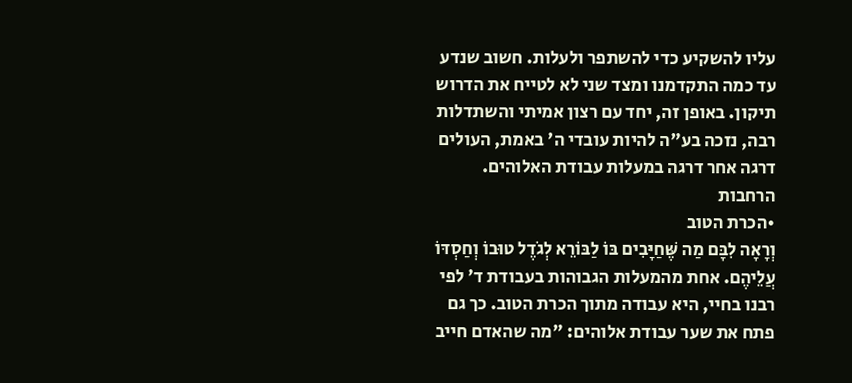עליו להשקיע כדי להשתפר ולעלות. חשוב שנדע עד כמה התקדמנו ומצד שני לא לטייח את הדרוש תיקון. באופן זה, יחד עם רצון אמיתי והשתדלות רבה, נזכה בע"ה להיות עובדי ה' באמת, העולים דרגה אחר דרגה במעלות עבודת האלוהים.
הרחבות
•הכרת הטוב
וְרָאָה לִבָּם מַה שֶּׁחַיָּבִים בּוֹ לַבּוֹרֵא לְגֹדֶל טוּבוֹ וְחַסְדּוֹ עֲלֵיהֶם. אחת מהמעלות הגבוהות בעבודת ד' לפי רבנו בחיי, היא עבודה מתוך הכרת הטוב. כך גם פתח את שער עבודת אלוהים: "מה שהאדם חייב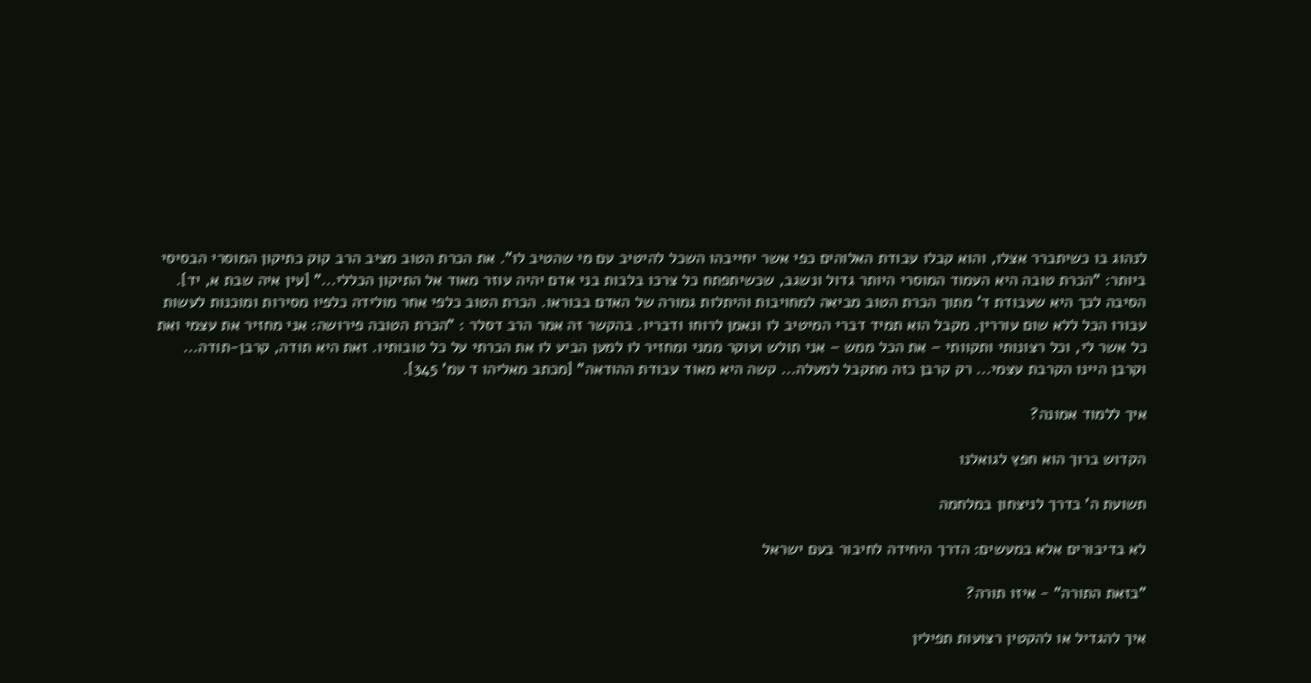לנהוג בו כשיתברר אצלו, והוא קבלו עבודת האלוהים כפי אשר יחייבהו השכל להיטיב עם מי שהטיב לו". את הכרת הטוב מציב הרב קוק כתיקון המוסרי הבסיסי ביותר: "הכרת טובה היא העמוד המוסרי היותר גדול ונשגב, שכשיתפתח כל צרכו בלבות בני אדם יהיה עוזר מאוד אל התיקון הכללי..." [עין איה שבת א, יד].
הסיבה לכך היא שעבודת ד' מתוך הכרת הטוב מביאה למחויבות והיתלות גמורה של האדם בבוראו. הכרת הטוב כלפי אחר מולידה כלפיו מסירות ומוכנות לעשות עבורו הכל ללא שום עוררין. מקבל הוא תמיד דברי המיטיב לו ונאמן לרוחו ודבריו. בהקשר זה אמר הרב דסלר : "הכרת הטובה פירושה: אני מחזיר את עצמי ואת כל אשר לי, וכל רצונותי ותקוותי – את הכל ממש – אני תולש ועוקר ממני ומחזיר לו למען הביע לו את הכרתי על כל טובותיו. זאת היא תודה, קרבן-תודה... וקרבן היינו הקרבת עצמי... רק קרבן כזה מתקבל למעלה... קשה היא מאוד עבודת ההודאה" [מכתב מאליהו ד עמ' 345].

איך ללמוד אמונה?

הקדוש ברוך הוא חפץ לגואלנו

תשועת ה' בדרך לניצחון במלחמה

לא בדיבורים אלא במעשים: הדרך היחידה לחיבור בעם ישראל

"בזאת התורה" - איזו תורה?

איך להגדיל או להקטין רצועות תפילין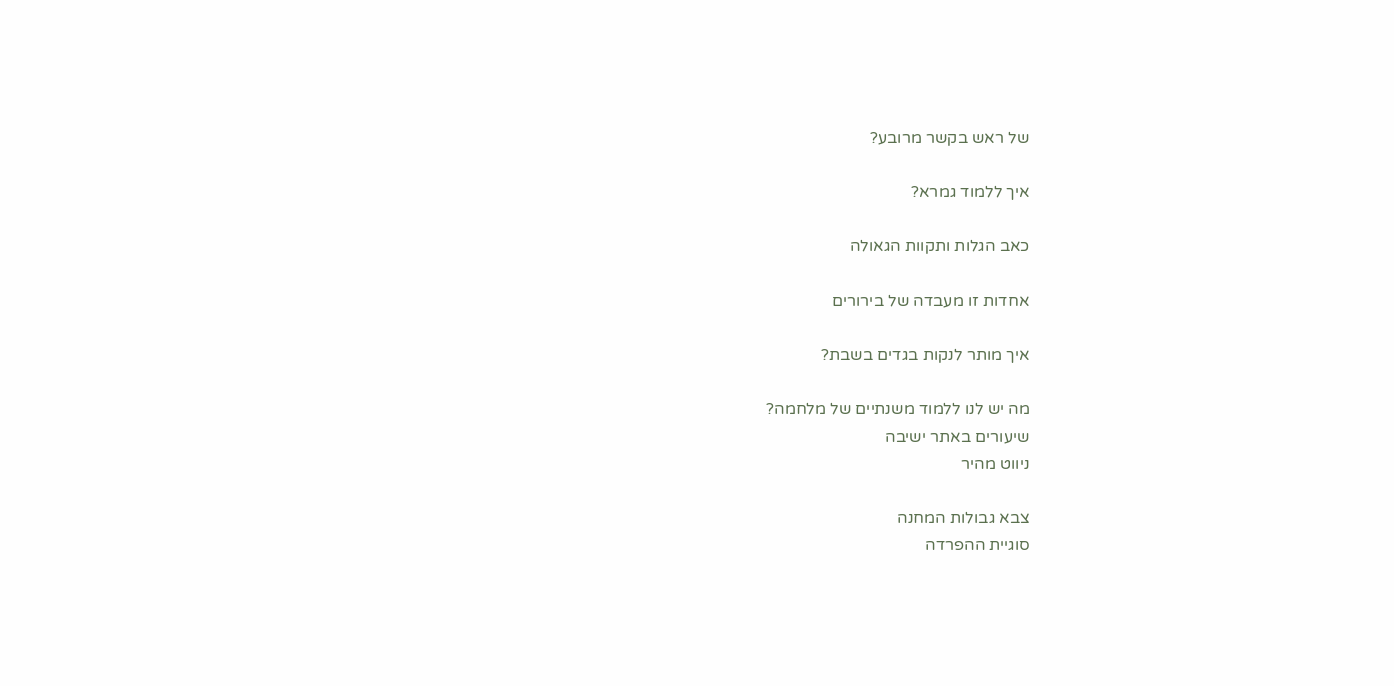של ראש בקשר מרובע?

איך ללמוד גמרא?

כאב הגלות ותקוות הגאולה

אחדות זו מעבדה של בירורים

איך מותר לנקות בגדים בשבת?

מה יש לנו ללמוד משנתיים של מלחמה?
שיעורים באתר ישיבה
ניווט מהיר

צבא גבולות המחנה
סוגיית ההפרדה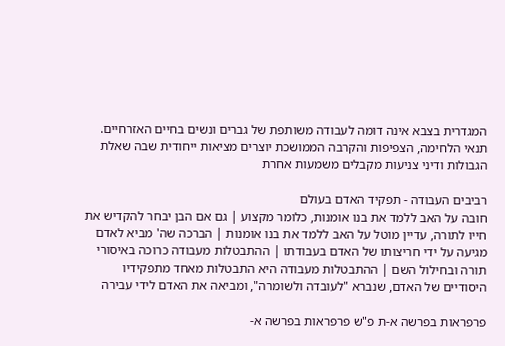המגדרית בצבא אינה דומה לעבודה משותפת של גברים ונשים בחיים האזרחיים. תנאי הלחימה, הצפיפות והקרבה הממושכת יוצרים מציאות ייחודית שבה שאלת הגבולות ודיני צניעות מקבלים משמעות אחרת

רביבים העבודה - תפקיד האדם בעולם
חובה על האב ללמד את בנו אומנות, כלומר מקצוע | גם אם הבן יבחר להקדיש את חייו לתורה, עדיין מוטל על האב ללמד את בנו אומנות | הברכה שה' מביא לאדם מגיעה על ידי חריצותו של האדם בעבודתו | ההתבטלות מעבודה כרוכה באיסורי תורה ובחילול השם | ההתבטלות מעבודה היא התבטלות מאחד מתפקידיו היסודיים של האדם, שנברא "לעובדה ולשומרה", ומביאה את האדם לידי עבירה

פרפראות בפרשה א-ת פ"ש פרפראות בפרשה א-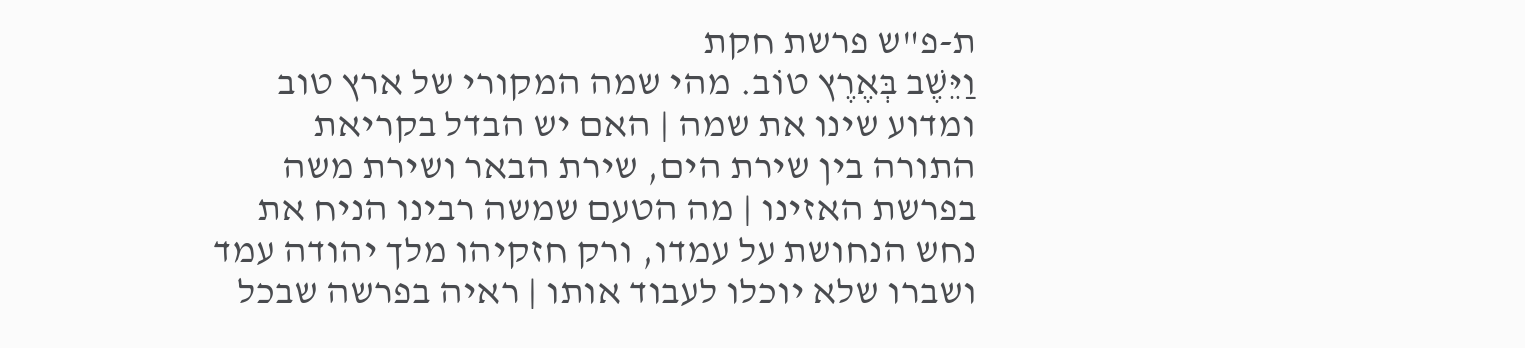ת-פ"ש פרשת חקת
וַיֵּשֶׁב בְּאֶרֶץ טוֹב. מהי שמה המקורי של ארץ טוב ומדוע שינו את שמה | האם יש הבדל בקריאת התורה בין שירת הים, שירת הבאר ושירת משה בפרשת האזינו | מה הטעם שמשה רבינו הניח את נחש הנחושת על עמדו, ורק חזקיהו מלך יהודה עמד ושברו שלא יוכלו לעבוד אותו | ראיה בפרשה שבכל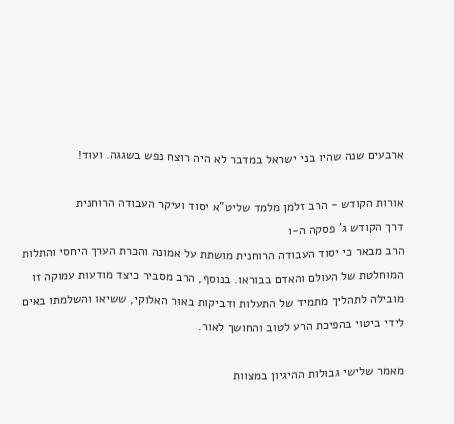ארבעים שנה שהיו בני ישראל במדבר לא היה רוצח נפש בשגגה. ועוד!

אורות הקודש - הרב זלמן מלמד שליט"א יסוד ועיקר העבודה הרוחנית
דרך הקודש ג' פסקה ה-ו
הרב מבאר כי יסוד העבודה הרוחנית מושתת על אמונה והכרת הערך היחסי והתלות המוחלטת של העולם והאדם בבוראו. בנוסף, הרב מסביר כיצד מודעות עמוקה זו מובילה לתהליך מתמיד של התעלות ודביקות באור האלוקי, ששיאו והשלמתו באים לידי ביטוי בהפיכת הרע לטוב והחושך לאור.

מאמר שלישי גבולות ההיגיון במצוות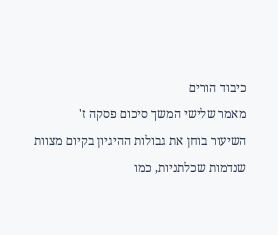כיבוד הורים
מאמר שלישי המשך סיכום פסקה ז'
השיעור בוחן את גבולות ההיגיון בקיום מצוות שנדמות שכלתניות, כמו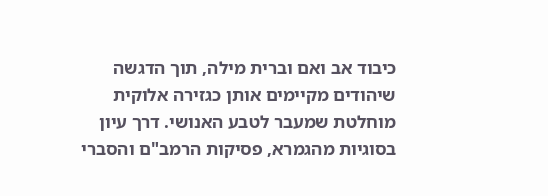כיבוד אב ואם וברית מילה, תוך הדגשה שיהודים מקיימים אותן כגזירה אלוקית מוחלטת שמעבר לטבע האנושי. דרך עיון בסוגיות מהגמרא, פסיקות הרמב"ם והסברי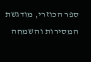ספר הכוזרי, מודגשת המסירות והשמחה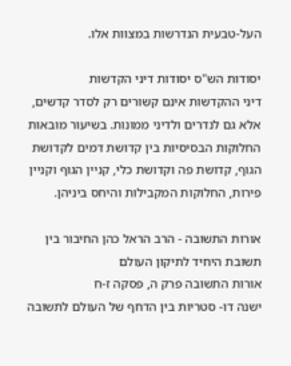העל-טבעית הנדרשות במצוות אלו.

יסודות הש"ס יסודות דיני הקדשות
דיני ההקדשות אינם קשורים רק לסדר קדשים, אלא גם לנדרים ולדיני ממונות. בשיעור מובאות החלוקות הבסיסיות בין קדושת דמים לקדושת הגוף, קדושת פה וקדושת כלי, קניין הגוף וקניין פירות, החלוקות המקבילות והיחס ביניהן.

אורות התשובה - הרב הראל כהן החיבור בין תשובת היחיד לתיקון העולם
אורות התשובה פרק ה, פסקה ז-ח
ישנה דו- סטריות בין הדחף של העולם לתשובה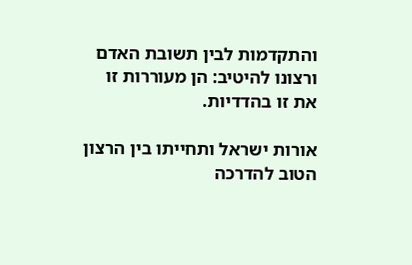והתקדמות לבין תשובת האדם ורצונו להיטיב: הן מעוררות זו את זו בהדדיות.

אורות ישראל ותחייתו בין הרצון הטוב להדרכה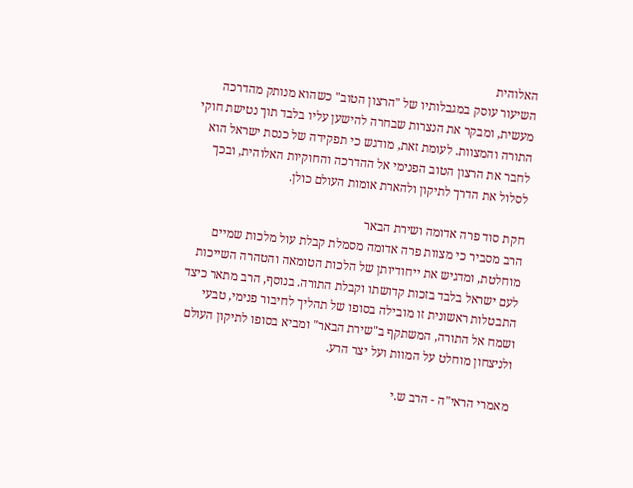האלוהית
השיעור עוסק במגבלותיו של "הרצון הטוב" כשהוא מנותק מהדרכה מעשית, ומבקר את הנצרות שבחרה להישען עליו בלבד תוך נטישת חוקי התורה והמצוות. לעומת זאת, מודגש כי תפקידה של כנסת ישראל הוא לחבר את הרצון הטוב הפנימי אל ההדרכה והחוקיות האלוהית, ובכך לסלול את הדרך לתיקון ולהארת אומות העולם כולן.

חקת סוד פרה אדומה ושירת הבאר
הרב מסביר כי מצוות פרה אדומה מסמלת קבלת עול מלכות שמיים מוחלטת, ומדגיש את ייחודיותן של הלכות הטומאה והטהרה השייכות לעם ישראל בלבד בזכות קדושתו וקבלת התורה. בנוסף, הרב מתאר כיצד התבטלות ראשונית זו מובילה בסופו של תהליך לחיבור פנימי, טבעי ושמח אל התורה, המשתקף ב"שירת הבאר" ומביא בסופו לתיקון העולם ולניצחון מוחלט על המוות ועל יצר הרע.

מאמרי הראי"ה - הרב ש.י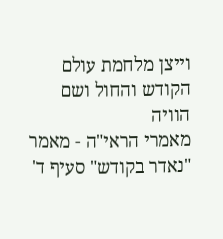וייצן מלחמת עולם הקודש והחול ושם הוויה
מאמרי הראי"ה - מאמר "נאדר בקודש" סעיף ד'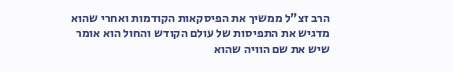הרב זצ"ל ממשיך את הפיסקאות הקודמות ואחרי שהוא מדגיש את התפיסות של עולם הקודש והחול הוא אומר שיש את שם הוויה שהוא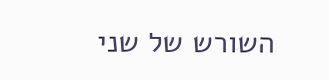השורש של שני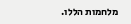מלחמות הללו.